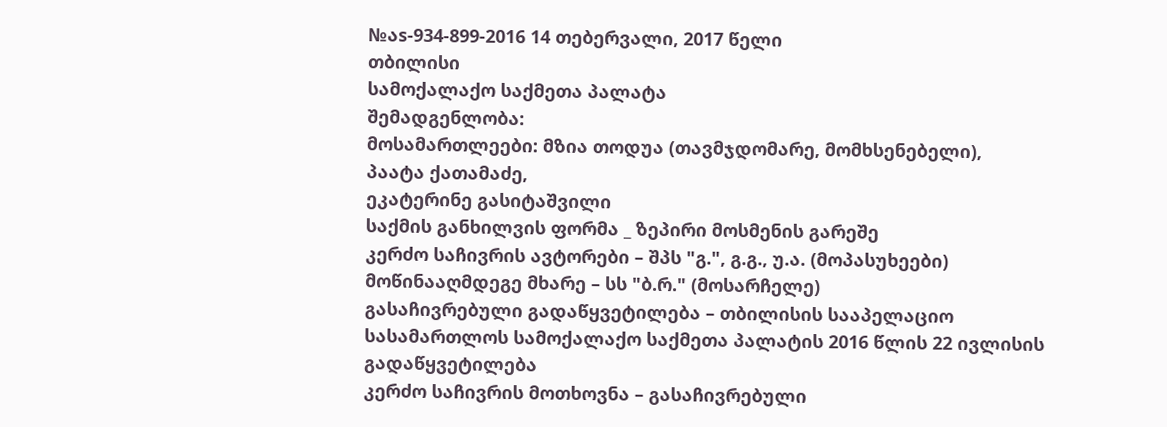№აs-934-899-2016 14 თებერვალი, 2017 წელი
თბილისი
სამოქალაქო საქმეთა პალატა
შემადგენლობა:
მოსამართლეები: მზია თოდუა (თავმჯდომარე, მომხსენებელი),
პაატა ქათამაძე,
ეკატერინე გასიტაშვილი
საქმის განხილვის ფორმა _ ზეპირი მოსმენის გარეშე
კერძო საჩივრის ავტორები – შპს "გ.", გ.გ., უ.ა. (მოპასუხეები)
მოწინააღმდეგე მხარე – სს "ბ.რ." (მოსარჩელე)
გასაჩივრებული გადაწყვეტილება – თბილისის სააპელაციო სასამართლოს სამოქალაქო საქმეთა პალატის 2016 წლის 22 ივლისის გადაწყვეტილება
კერძო საჩივრის მოთხოვნა – გასაჩივრებული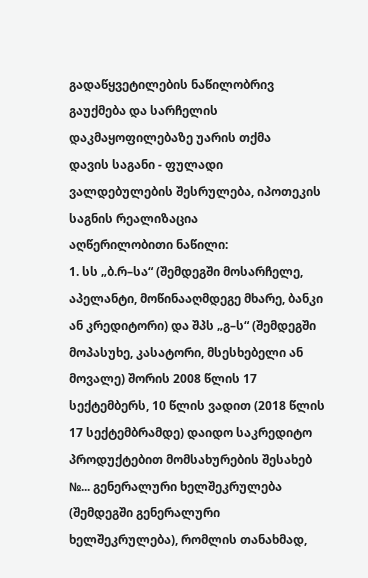გადაწყვეტილების ნაწილობრივ გაუქმება და სარჩელის დაკმაყოფილებაზე უარის თქმა
დავის საგანი - ფულადი ვალდებულების შესრულება, იპოთეკის საგნის რეალიზაცია
აღწერილობითი ნაწილი:
1. სს „ბ.რ–სა“ (შემდეგში მოსარჩელე, აპელანტი, მოწინააღმდეგე მხარე, ბანკი ან კრედიტორი) და შპს „გ–ს“ (შემდეგში მოპასუხე, კასატორი, მსესხებელი ან მოვალე) შორის 2008 წლის 17 სექტემბერს, 10 წლის ვადით (2018 წლის 17 სექტემბრამდე) დაიდო საკრედიტო პროდუქტებით მომსახურების შესახებ №... გენერალური ხელშეკრულება (შემდეგში გენერალური ხელშეკრულება), რომლის თანახმად,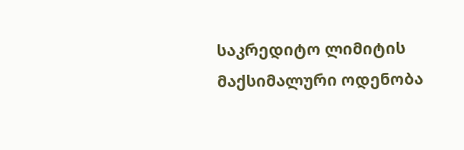საკრედიტო ლიმიტის მაქსიმალური ოდენობა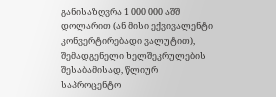განისაზღვრა 1 000 000 აშშ დოლარით (ან მისი ექვივალენტი კონვერტირებადი ვალუტით), შემადგენელი ხელშეკრულების შესაბამისად, წლიურ საპროცენტო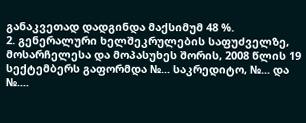განაკვეთად დადგინდა მაქსიმუმ 48 %.
2. გენერალური ხელშეკრულების საფუძველზე, მოსარჩელესა და მოპასუხეს შორის, 2008 წლის 19 სექტემბერს გაფორმდა №... საკრედიტო, №... და №....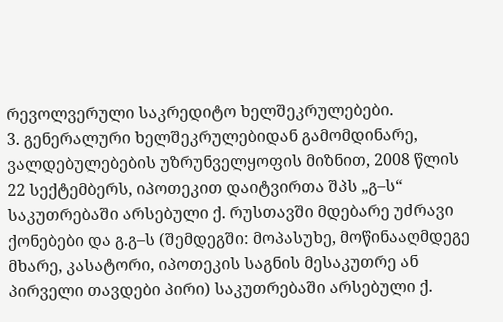რევოლვერული საკრედიტო ხელშეკრულებები.
3. გენერალური ხელშეკრულებიდან გამომდინარე, ვალდებულებების უზრუნველყოფის მიზნით, 2008 წლის 22 სექტემბერს, იპოთეკით დაიტვირთა შპს „გ–ს“ საკუთრებაში არსებული ქ. რუსთავში მდებარე უძრავი ქონებები და გ.გ–ს (შემდეგში: მოპასუხე, მოწინააღმდეგე მხარე, კასატორი, იპოთეკის საგნის მესაკუთრე ან პირველი თავდები პირი) საკუთრებაში არსებული ქ.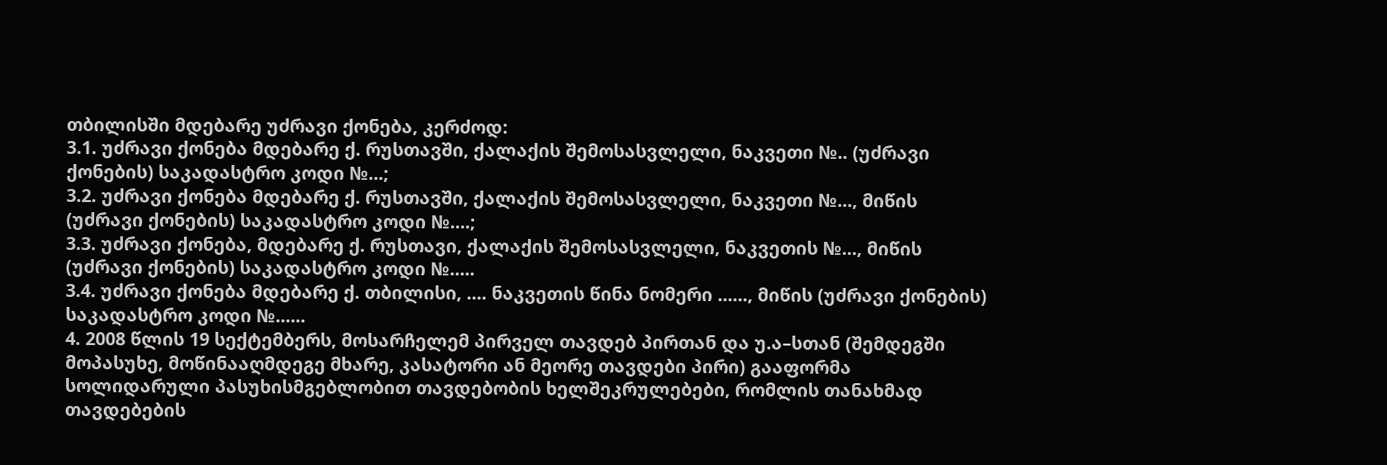თბილისში მდებარე უძრავი ქონება, კერძოდ:
3.1. უძრავი ქონება მდებარე ქ. რუსთავში, ქალაქის შემოსასვლელი, ნაკვეთი №.. (უძრავი ქონების) საკადასტრო კოდი №...;
3.2. უძრავი ქონება მდებარე ქ. რუსთავში, ქალაქის შემოსასვლელი, ნაკვეთი №..., მიწის (უძრავი ქონების) საკადასტრო კოდი №....;
3.3. უძრავი ქონება, მდებარე ქ. რუსთავი, ქალაქის შემოსასვლელი, ნაკვეთის №..., მიწის (უძრავი ქონების) საკადასტრო კოდი №.....
3.4. უძრავი ქონება მდებარე ქ. თბილისი, .... ნაკვეთის წინა ნომერი ......, მიწის (უძრავი ქონების) საკადასტრო კოდი №......
4. 2008 წლის 19 სექტემბერს, მოსარჩელემ პირველ თავდებ პირთან და უ.ა–სთან (შემდეგში მოპასუხე, მოწინააღმდეგე მხარე, კასატორი ან მეორე თავდები პირი) გააფორმა სოლიდარული პასუხისმგებლობით თავდებობის ხელშეკრულებები, რომლის თანახმად თავდებების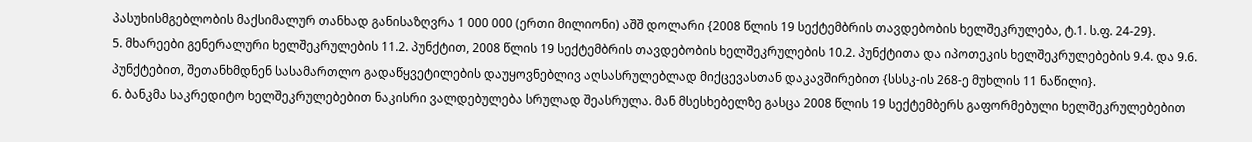პასუხისმგებლობის მაქსიმალურ თანხად განისაზღვრა 1 000 000 (ერთი მილიონი) აშშ დოლარი {2008 წლის 19 სექტემბრის თავდებობის ხელშეკრულება, ტ.1. ს.ფ. 24-29}.
5. მხარეები გენერალური ხელშეკრულების 11.2. პუნქტით, 2008 წლის 19 სექტემბრის თავდებობის ხელშეკრულების 10.2. პუნქტითა და იპოთეკის ხელშეკრულებების 9.4. და 9.6. პუნქტებით, შეთანხმდნენ სასამართლო გადაწყვეტილების დაუყოვნებლივ აღსასრულებლად მიქცევასთან დაკავშირებით {სსსკ-ის 268-ე მუხლის 11 ნაწილი}.
6. ბანკმა საკრედიტო ხელშეკრულებებით ნაკისრი ვალდებულება სრულად შეასრულა. მან მსესხებელზე გასცა 2008 წლის 19 სექტემბერს გაფორმებული ხელშეკრულებებით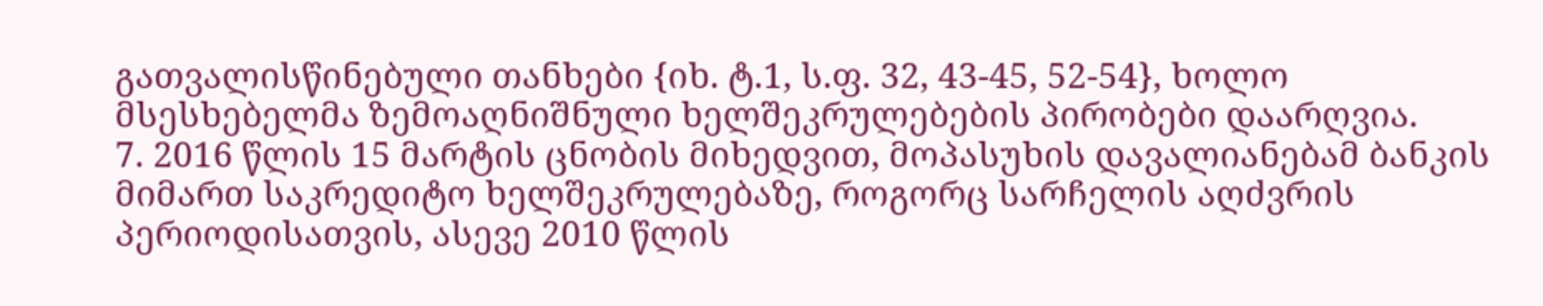გათვალისწინებული თანხები {იხ. ტ.1, ს.ფ. 32, 43-45, 52-54}, ხოლო მსესხებელმა ზემოაღნიშნული ხელშეკრულებების პირობები დაარღვია.
7. 2016 წლის 15 მარტის ცნობის მიხედვით, მოპასუხის დავალიანებამ ბანკის მიმართ საკრედიტო ხელშეკრულებაზე, როგორც სარჩელის აღძვრის პერიოდისათვის, ასევე 2010 წლის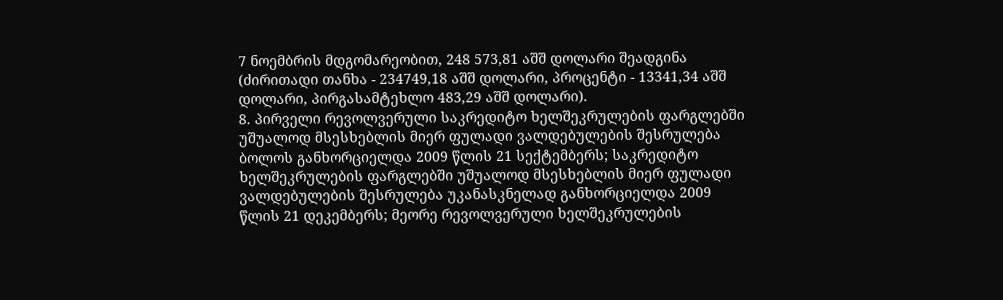7 ნოემბრის მდგომარეობით, 248 573,81 აშშ დოლარი შეადგინა (ძირითადი თანხა - 234749,18 აშშ დოლარი, პროცენტი - 13341,34 აშშ დოლარი, პირგასამტეხლო 483,29 აშშ დოლარი).
8. პირველი რევოლვერული საკრედიტო ხელშეკრულების ფარგლებში უშუალოდ მსესხებლის მიერ ფულადი ვალდებულების შესრულება ბოლოს განხორციელდა 2009 წლის 21 სექტემბერს; საკრედიტო ხელშეკრულების ფარგლებში უშუალოდ მსესხებლის მიერ ფულადი ვალდებულების შესრულება უკანასკნელად განხორციელდა 2009 წლის 21 დეკემბერს; მეორე რევოლვერული ხელშეკრულების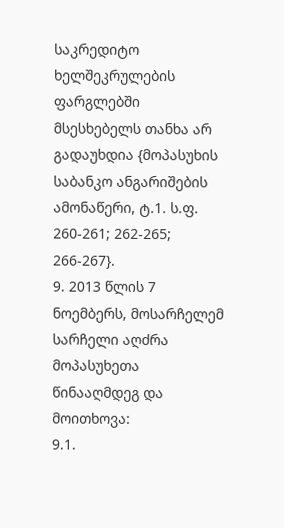საკრედიტო ხელშეკრულების ფარგლებში მსესხებელს თანხა არ გადაუხდია {მოპასუხის საბანკო ანგარიშების ამონაწერი, ტ.1. ს.ფ. 260-261; 262-265; 266-267}.
9. 2013 წლის 7 ნოემბერს, მოსარჩელემ სარჩელი აღძრა მოპასუხეთა წინააღმდეგ და მოითხოვა:
9.1.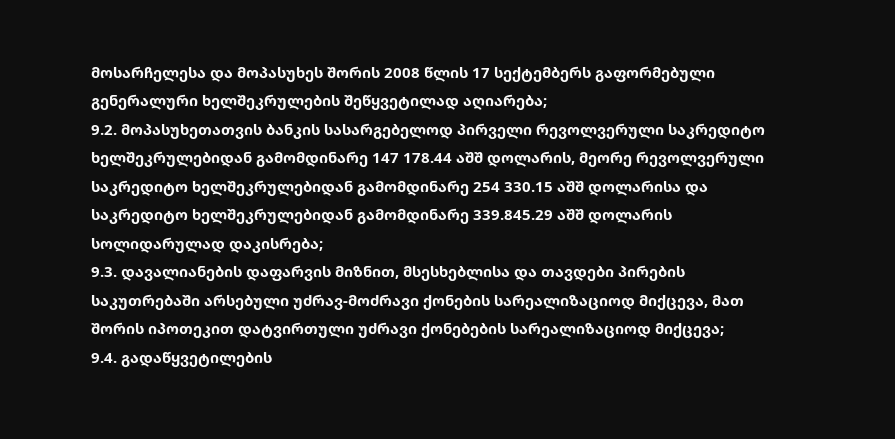მოსარჩელესა და მოპასუხეს შორის 2008 წლის 17 სექტემბერს გაფორმებული გენერალური ხელშეკრულების შეწყვეტილად აღიარება;
9.2. მოპასუხეთათვის ბანკის სასარგებელოდ პირველი რევოლვერული საკრედიტო ხელშეკრულებიდან გამომდინარე 147 178.44 აშშ დოლარის, მეორე რევოლვერული საკრედიტო ხელშეკრულებიდან გამომდინარე 254 330.15 აშშ დოლარისა და საკრედიტო ხელშეკრულებიდან გამომდინარე 339.845.29 აშშ დოლარის სოლიდარულად დაკისრება;
9.3. დავალიანების დაფარვის მიზნით, მსესხებლისა და თავდები პირების საკუთრებაში არსებული უძრავ-მოძრავი ქონების სარეალიზაციოდ მიქცევა, მათ შორის იპოთეკით დატვირთული უძრავი ქონებების სარეალიზაციოდ მიქცევა;
9.4. გადაწყვეტილების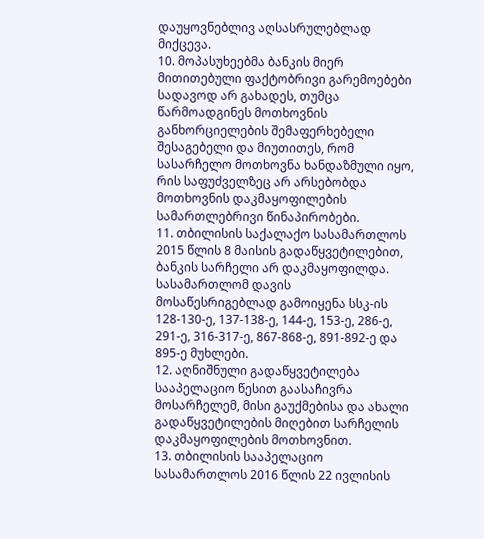დაუყოვნებლივ აღსასრულებლად მიქცევა.
10. მოპასუხეებმა ბანკის მიერ მითითებული ფაქტობრივი გარემოებები სადავოდ არ გახადეს, თუმცა წარმოადგინეს მოთხოვნის განხორციელების შემაფერხებელი შესაგებელი და მიუთითეს, რომ სასარჩელო მოთხოვნა ხანდაზმული იყო, რის საფუძველზეც არ არსებობდა მოთხოვნის დაკმაყოფილების სამართლებრივი წინაპირობები.
11. თბილისის საქალაქო სასამართლოს 2015 წლის 8 მაისის გადაწყვეტილებით, ბანკის სარჩელი არ დაკმაყოფილდა. სასამართლომ დავის მოსაწესრიგებლად გამოიყენა სსკ-ის 128-130-ე, 137-138-ე, 144-ე, 153-ე, 286-ე, 291-ე, 316-317-ე, 867-868-ე, 891-892-ე და 895-ე მუხლები.
12. აღნიშნული გადაწყვეტილება სააპელაციო წესით გაასაჩივრა მოსარჩელემ, მისი გაუქმებისა და ახალი გადაწყვეტილების მიღებით სარჩელის დაკმაყოფილების მოთხოვნით.
13. თბილისის სააპელაციო სასამართლოს 2016 წლის 22 ივლისის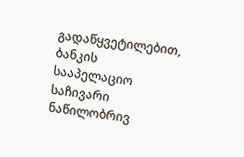გადაწყვეტილებით, ბანკის სააპელაციო საჩივარი ნაწილობრივ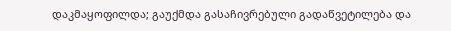დაკმაყოფილდა; გაუქმდა გასაჩივრებული გადაწვეტილება და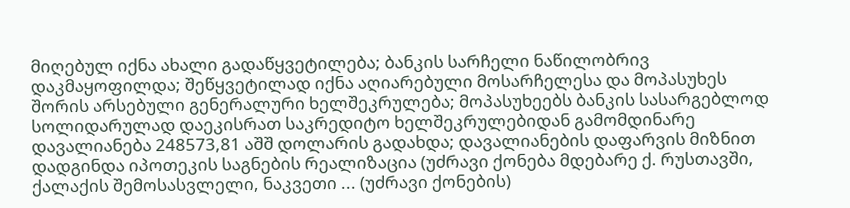მიღებულ იქნა ახალი გადაწყვეტილება; ბანკის სარჩელი ნაწილობრივ დაკმაყოფილდა; შეწყვეტილად იქნა აღიარებული მოსარჩელესა და მოპასუხეს შორის არსებული გენერალური ხელშეკრულება; მოპასუხეებს ბანკის სასარგებლოდ სოლიდარულად დაეკისრათ საკრედიტო ხელშეკრულებიდან გამომდინარე დავალიანება 248573,81 აშშ დოლარის გადახდა; დავალიანების დაფარვის მიზნით დადგინდა იპოთეკის საგნების რეალიზაცია (უძრავი ქონება მდებარე ქ. რუსთავში, ქალაქის შემოსასვლელი, ნაკვეთი ... (უძრავი ქონების)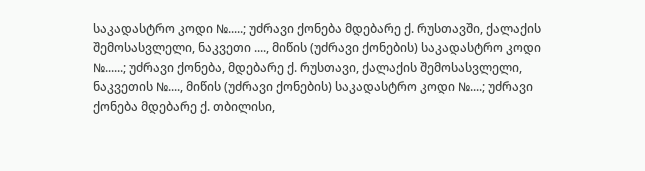საკადასტრო კოდი №.....; უძრავი ქონება მდებარე ქ. რუსთავში, ქალაქის შემოსასვლელი, ნაკვეთი ...., მიწის (უძრავი ქონების) საკადასტრო კოდი №......; უძრავი ქონება, მდებარე ქ. რუსთავი, ქალაქის შემოსასვლელი, ნაკვეთის №...., მიწის (უძრავი ქონების) საკადასტრო კოდი №....; უძრავი ქონება მდებარე ქ. თბილისი,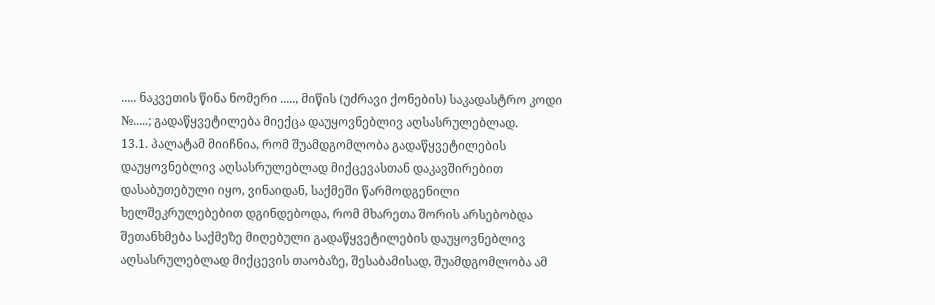..... ნაკვეთის წინა ნომერი ....., მიწის (უძრავი ქონების) საკადასტრო კოდი №.....; გადაწყვეტილება მიექცა დაუყოვნებლივ აღსასრულებლად.
13.1. პალატამ მიიჩნია, რომ შუამდგომლობა გადაწყვეტილების დაუყოვნებლივ აღსასრულებლად მიქცევასთან დაკავშირებით დასაბუთებული იყო, ვინაიდან, საქმეში წარმოდგენილი ხელშეკრულებებით დგინდებოდა, რომ მხარეთა შორის არსებობდა შეთანხმება საქმეზე მიღებული გადაწყვეტილების დაუყოვნებლივ აღსასრულებლად მიქცევის თაობაზე, შესაბამისად, შუამდგომლობა ამ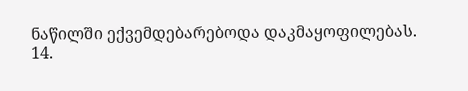ნაწილში ექვემდებარებოდა დაკმაყოფილებას.
14.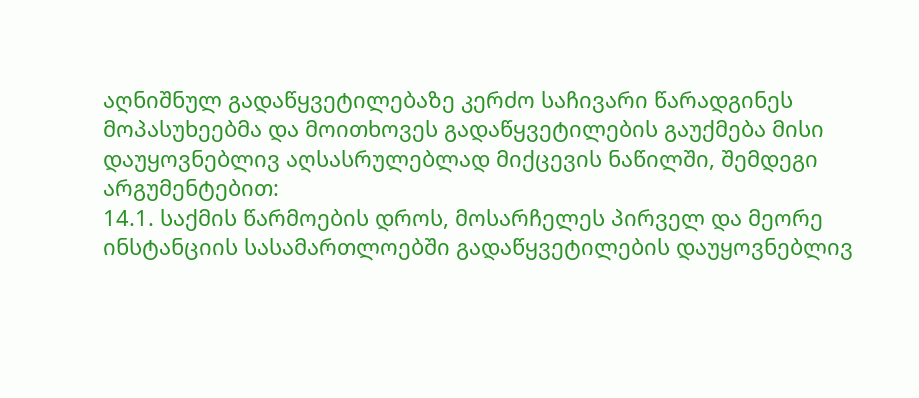აღნიშნულ გადაწყვეტილებაზე კერძო საჩივარი წარადგინეს მოპასუხეებმა და მოითხოვეს გადაწყვეტილების გაუქმება მისი დაუყოვნებლივ აღსასრულებლად მიქცევის ნაწილში, შემდეგი არგუმენტებით:
14.1. საქმის წარმოების დროს, მოსარჩელეს პირველ და მეორე ინსტანციის სასამართლოებში გადაწყვეტილების დაუყოვნებლივ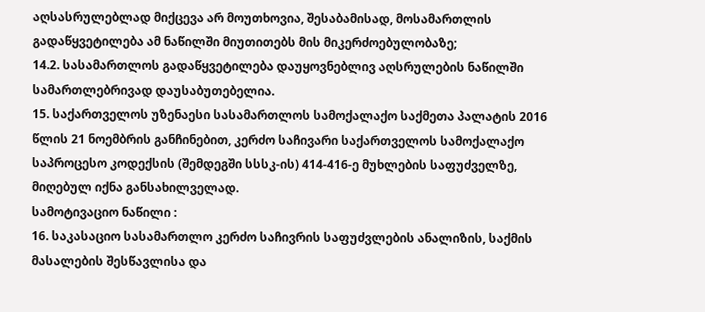აღსასრულებლად მიქცევა არ მოუთხოვია, შესაბამისად, მოსამართლის გადაწყვეტილება ამ ნაწილში მიუთითებს მის მიკერძოებულობაზე;
14.2. სასამართლოს გადაწყვეტილება დაუყოვნებლივ აღსრულების ნაწილში სამართლებრივად დაუსაბუთებელია.
15. საქართველოს უზენაესი სასამართლოს სამოქალაქო საქმეთა პალატის 2016 წლის 21 ნოემბრის განჩინებით, კერძო საჩივარი საქართველოს სამოქალაქო საპროცესო კოდექსის (შემდეგში სსსკ-ის) 414-416-ე მუხლების საფუძველზე, მიღებულ იქნა განსახილველად.
სამოტივაციო ნაწილი :
16. საკასაციო სასამართლო კერძო საჩივრის საფუძვლების ანალიზის, საქმის მასალების შესწავლისა და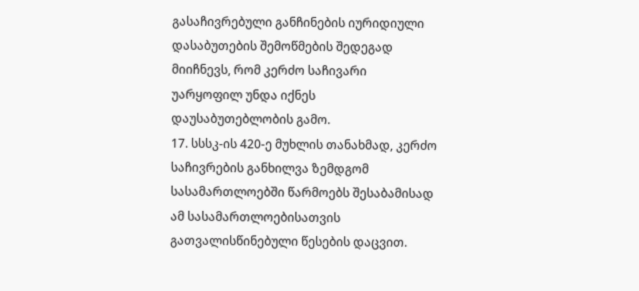გასაჩივრებული განჩინების იურიდიული დასაბუთების შემოწმების შედეგად მიიჩნევს, რომ კერძო საჩივარი უარყოფილ უნდა იქნეს დაუსაბუთებლობის გამო.
17. სსსკ-ის 420-ე მუხლის თანახმად, კერძო საჩივრების განხილვა ზემდგომ სასამართლოებში წარმოებს შესაბამისად ამ სასამართლოებისათვის გათვალისწინებული წესების დაცვით.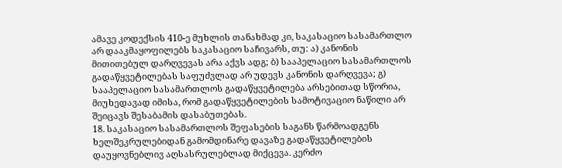ამავე კოდექსის 410-ე მუხლის თანახმად კი, საკასაციო სასამართლო არ დააკმაყოფილებს საკასაციო საჩივარს, თუ: ა) კანონის მითითებულ დარღვევას არა აქვს ადგ; ბ) სააპელაციო სასამართლოს გადაწყვეტილებას საფუძვლად არ უდევს კანონის დარღვევა; გ) სააპელაციო სასამართლოს გადაწყვეტილება არსებითად სწორია, მიუხედავად იმისა, რომ გადაწყვეტილების სამოტივაციო ნაწილი არ შეიცავს შესაბამის დასაბუთებას.
18. საკასაციო სასამართლოს შეფასების საგანს წარმოადგენს ხელშეკრულებიდან გამომდინარე დავაზე გადაწყვეტილების დაუყოვნებლივ აღსასრულებლად მიქცევა. კერძო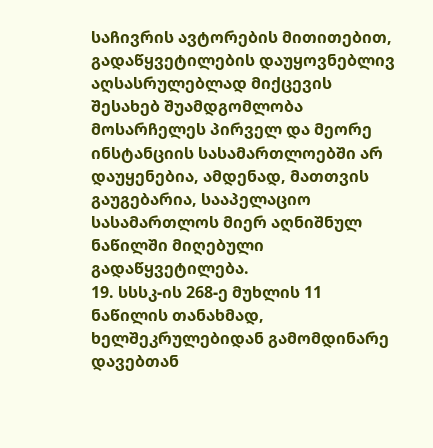საჩივრის ავტორების მითითებით, გადაწყვეტილების დაუყოვნებლივ აღსასრულებლად მიქცევის შესახებ შუამდგომლობა მოსარჩელეს პირველ და მეორე ინსტანციის სასამართლოებში არ დაუყენებია, ამდენად, მათთვის გაუგებარია, სააპელაციო სასამართლოს მიერ აღნიშნულ ნაწილში მიღებული გადაწყვეტილება.
19. სსსკ-ის 268-ე მუხლის 11 ნაწილის თანახმად, ხელშეკრულებიდან გამომდინარე დავებთან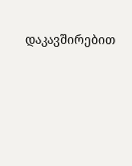დაკავშირებით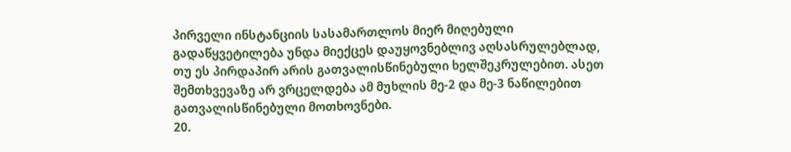პირველი ინსტანციის სასამართლოს მიერ მიღებული გადაწყვეტილება უნდა მიექცეს დაუყოვნებლივ აღსასრულებლად, თუ ეს პირდაპირ არის გათვალისწინებული ხელშეკრულებით. ასეთ შემთხვევაზე არ ვრცელდება ამ მუხლის მე-2 და მე-3 ნაწილებით გათვალისწინებული მოთხოვნები.
20.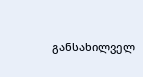განსახილველ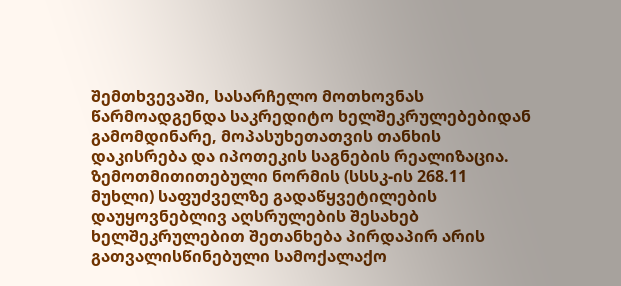შემთხვევაში, სასარჩელო მოთხოვნას წარმოადგენდა საკრედიტო ხელშეკრულებებიდან გამომდინარე, მოპასუხეთათვის თანხის დაკისრება და იპოთეკის საგნების რეალიზაცია. ზემოთმითითებული ნორმის (სსსკ-ის 268.11 მუხლი) საფუძველზე გადაწყვეტილების დაუყოვნებლივ აღსრულების შესახებ ხელშეკრულებით შეთანხება პირდაპირ არის გათვალისწინებული სამოქალაქო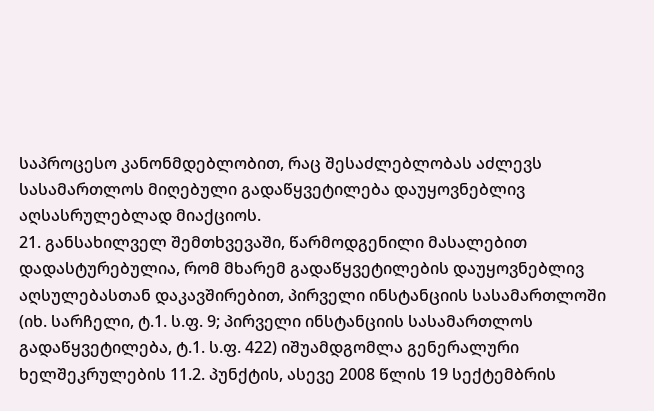საპროცესო კანონმდებლობით, რაც შესაძლებლობას აძლევს სასამართლოს მიღებული გადაწყვეტილება დაუყოვნებლივ აღსასრულებლად მიაქციოს.
21. განსახილველ შემთხვევაში, წარმოდგენილი მასალებით დადასტურებულია, რომ მხარემ გადაწყვეტილების დაუყოვნებლივ აღსულებასთან დაკავშირებით, პირველი ინსტანციის სასამართლოში (იხ. სარჩელი, ტ.1. ს.ფ. 9; პირველი ინსტანციის სასამართლოს გადაწყვეტილება, ტ.1. ს.ფ. 422) იშუამდგომლა გენერალური ხელშეკრულების 11.2. პუნქტის, ასევე 2008 წლის 19 სექტემბრის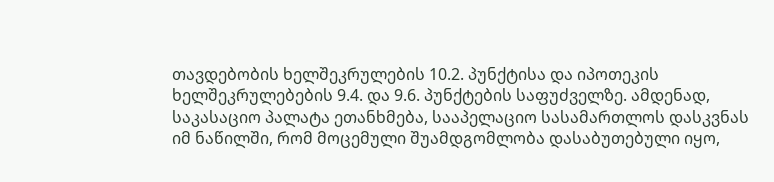თავდებობის ხელშეკრულების 10.2. პუნქტისა და იპოთეკის ხელშეკრულებების 9.4. და 9.6. პუნქტების საფუძველზე. ამდენად, საკასაციო პალატა ეთანხმება, სააპელაციო სასამართლოს დასკვნას იმ ნაწილში, რომ მოცემული შუამდგომლობა დასაბუთებული იყო,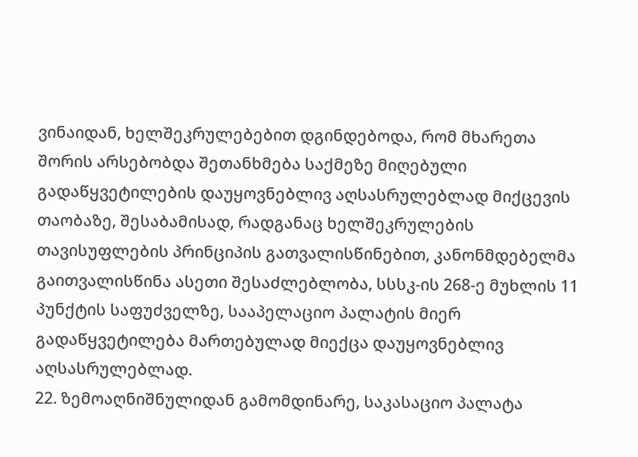ვინაიდან, ხელშეკრულებებით დგინდებოდა, რომ მხარეთა შორის არსებობდა შეთანხმება საქმეზე მიღებული გადაწყვეტილების დაუყოვნებლივ აღსასრულებლად მიქცევის თაობაზე, შესაბამისად, რადგანაც ხელშეკრულების თავისუფლების პრინციპის გათვალისწინებით, კანონმდებელმა გაითვალისწინა ასეთი შესაძლებლობა, სსსკ-ის 268-ე მუხლის 11 პუნქტის საფუძველზე, სააპელაციო პალატის მიერ გადაწყვეტილება მართებულად მიექცა დაუყოვნებლივ აღსასრულებლად.
22. ზემოაღნიშნულიდან გამომდინარე, საკასაციო პალატა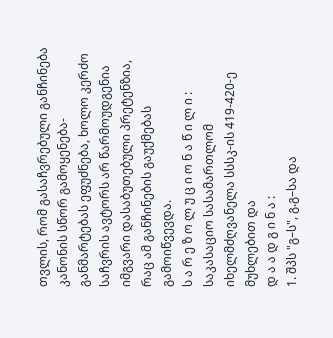თვლის, რომ გასაჩვრებული განჩინება კანონის სწორ გამოყენება-განმარტებას ეფუძნება, ხოლო კერძო საჩვრის ავტორს არ წარმოუდგენია იმგვარი დასაბუთებული პრეტენზია, რაც ამ განჩინების გაუქმებას გამოიწვევდა.
ს ა რ ე ზ ო ლ უ ც ი ო ნ ა წ ი ლ ი :
საკასაციო სასამართლომ იხელმძღვანელა სსსკ-ის 419-420-ე მუხლებით და
დ ა ა დ გ ი ნ ა :
1. შპს "გ–ს", გ.გ–სა და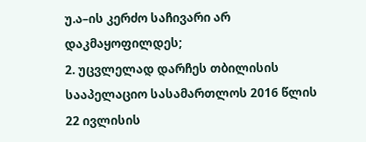უ.ა–ის კერძო საჩივარი არ დაკმაყოფილდეს;
2. უცვლელად დარჩეს თბილისის სააპელაციო სასამართლოს 2016 წლის 22 ივლისის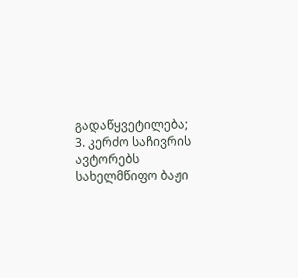გადაწყვეტილება;
3. კერძო საჩივრის ავტორებს სახელმწიფო ბაჟი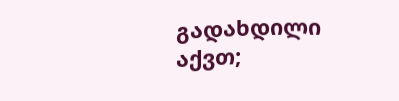გადახდილი აქვთ;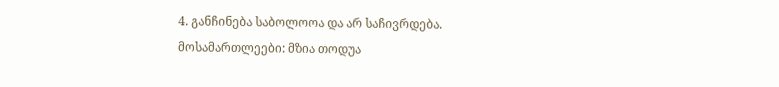4. განჩინება საბოლოოა და არ საჩივრდება.
მოსამართლეები: მზია თოდუა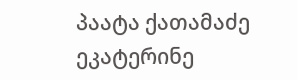პაატა ქათამაძე
ეკატერინე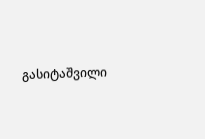გასიტაშვილი